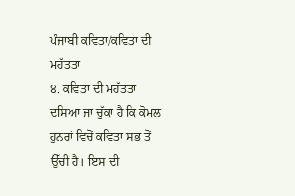ਪੰਜਾਬੀ ਕਵਿਤਾ/ਕਵਿਤਾ ਦੀ ਮਹੱਤਤਾ
੪. ਕਵਿਤਾ ਦੀ ਮਹੱਤਤਾ
ਦਸਿਆ ਜਾ ਚੁੱਕਾ ਹੈ ਕਿ ਕੋਮਲ ਹੁਨਰਾਂ ਵਿਚੋਂ ਕਵਿਤਾ ਸਭ ਤੋਂ ਉੱਚੀ ਹੈ। ਇਸ ਦੀ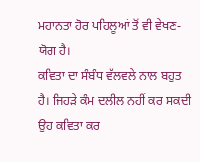ਮਹਾਨਤਾ ਹੋਰ ਪਹਿਲੂਆਂ ਤੋਂ ਵੀ ਵੇਖਣ-ਯੋਗ ਹੈ।
ਕਵਿਤਾ ਦਾ ਸੰਬੰਧ ਵੱਲਵਲੇ ਨਾਲ ਬਹੁਤ ਹੈ। ਜਿਹੜੇ ਕੰਮ ਦਲੀਲ ਨਹੀਂ ਕਰ ਸਕਦੀ ਉਹ ਕਵਿਤਾ ਕਰ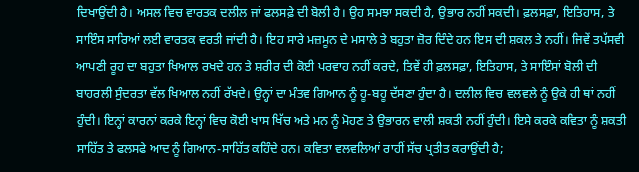ਦਿਖਾਉਂਦੀ ਹੈ। ਅਸਲ ਵਿਚ ਵਾਰਤਕ ਦਲੀਲ ਜਾਂ ਫਲਸਫ਼ੇ ਦੀ ਬੋਲੀ ਹੈ। ਉਹ ਸਮਝਾ ਸਕਦੀ ਹੈ, ਉਭਾਰ ਨਹੀਂ ਸਕਦੀ। ਫ਼ਲਸਫ਼ਾ, ਇਤਿਹਾਸ, ਤੇ ਸਾਇੰਸ ਸਾਰਿਆਂ ਲਈ ਵਾਰਤਕ ਵਰਤੀ ਜਾਂਦੀ ਹੈ। ਇਹ ਸਾਰੇ ਮਜ਼ਮੂਨ ਦੇ ਮਸਾਲੇ ਤੇ ਬਹੁਤਾ ਜ਼ੋਰ ਦਿੰਦੇ ਹਨ ਇਸ ਦੀ ਸ਼ਕਲ ਤੇ ਨਹੀਂ। ਜਿਵੇਂ ਤਪੱਸਵੀ ਆਪਣੀ ਰੂਹ ਦਾ ਬਹੁਤਾ ਖਿਆਲ ਰਖਦੇ ਹਨ ਤੇ ਸ਼ਰੀਰ ਦੀ ਕੋਈ ਪਰਵਾਹ ਨਹੀਂ ਕਰਦੇ, ਤਿਵੇਂ ਹੀ ਫ਼ਲਸਫ਼ਾ, ਇਤਿਹਾਸ, ਤੇ ਸਾਇੰਸਾਂ ਬੋਲੀ ਦੀ ਬਾਹਰਲੀ ਸੁੰਦਰਤਾ ਵੱਲ ਖਿਆਲ ਨਹੀਂ ਰੱਖਦੇ। ਉਨ੍ਹਾਂ ਦਾ ਮੰਤਵ ਗਿਆਨ ਨੂੰ ਹੂ-ਬਹੂ ਦੱਸਣਾ ਹੁੰਦਾ ਹੈ। ਦਲੀਲ ਵਿਚ ਵਲਵਲੇ ਨੂੰ ਉਕੇ ਹੀ ਥਾਂ ਨਹੀਂ ਹੁੰਦੀ। ਇਨ੍ਹਾਂ ਕਾਰਨਾਂ ਕਰਕੇ ਇਨ੍ਹਾਂ ਵਿਚ ਕੋਈ ਖਾਸ ਖਿੱਚ ਅਤੇ ਮਨ ਨੂੰ ਮੋਹਣ ਤੇ ਉਭਾਰਨ ਵਾਲੀ ਸ਼ਕਤੀ ਨਹੀਂ ਹੁੰਦੀ। ਇਸੇ ਕਰਕੇ ਕਵਿਤਾ ਨੂੰ ਸ਼ਕਤੀ ਸਾਹਿੱਤ ਤੇ ਫਲਸਫੇ ਆਦ ਨੂੰ ਗਿਆਨ-ਸਾਹਿੱਤ ਕਹਿੰਦੇ ਹਨ। ਕਵਿਤਾ ਵਲਵਲਿਆਂ ਰਾਹੀਂ ਸੱਚ ਪ੍ਰਤੀਤ ਕਰਾਉਂਦੀ ਹੈ;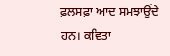ਫ਼ਲਸਫ਼ਾ ਆਦ ਸਮਝਾਉਂਦੇ ਹਨ। ਕਵਿਤਾ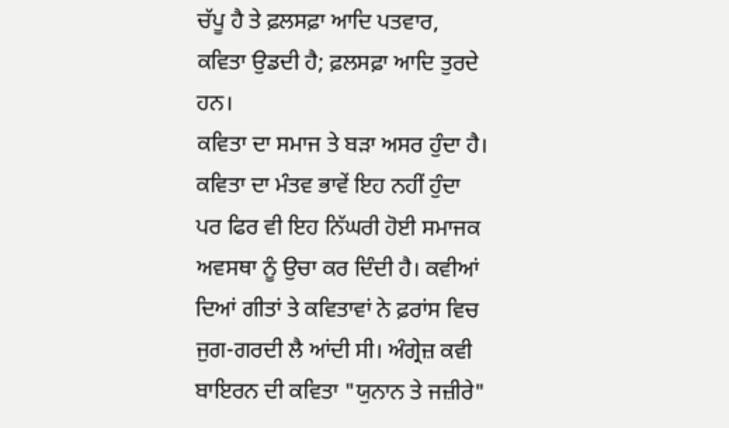ਚੱਪੂ ਹੈ ਤੇ ਫ਼ਲਸਫ਼ਾ ਆਦਿ ਪਤਵਾਰ, ਕਵਿਤਾ ਉਡਦੀ ਹੈ; ਫ਼ਲਸਫ਼ਾ ਆਦਿ ਤੁਰਦੇ ਹਨ।
ਕਵਿਤਾ ਦਾ ਸਮਾਜ ਤੇ ਬੜਾ ਅਸਰ ਹੁੰਦਾ ਹੈ। ਕਵਿਤਾ ਦਾ ਮੰਤਵ ਭਾਵੇਂ ਇਹ ਨਹੀਂ ਹੁੰਦਾ ਪਰ ਫਿਰ ਵੀ ਇਹ ਨਿੱਘਰੀ ਹੋਈ ਸਮਾਜਕ ਅਵਸਥਾ ਨੂੰ ਉਚਾ ਕਰ ਦਿੰਦੀ ਹੈ। ਕਵੀਆਂ ਦਿਆਂ ਗੀਤਾਂ ਤੇ ਕਵਿਤਾਵਾਂ ਨੇ ਫ਼ਰਾਂਸ ਵਿਚ ਜੁਗ-ਗਰਦੀ ਲੈ ਆਂਦੀ ਸੀ। ਅੰਗ੍ਰੇਜ਼ ਕਵੀ ਬਾਇਰਨ ਦੀ ਕਵਿਤਾ "ਯੁਨਾਨ ਤੇ ਜਜ਼ੀਰੇ"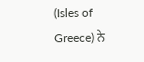(Isles of Greece) ਨੇ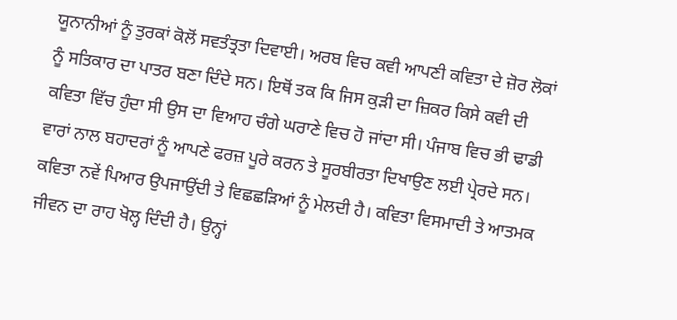ਯੂਨਾਨੀਆਂ ਨੂੰ ਤੁਰਕਾਂ ਕੋਲੋਂ ਸਵਤੰਤ੍ਰਤਾ ਦਿਵਾਈ। ਅਰਬ ਵਿਚ ਕਵੀ ਆਪਣੀ ਕਵਿਤਾ ਦੇ ਜ਼ੋਰ ਲੋਕਾਂ ਨੂੰ ਸਤਿਕਾਰ ਦਾ ਪਾਤਰ ਬਣਾ ਦਿੰਦੇ ਸਨ। ਇਥੋਂ ਤਕ ਕਿ ਜਿਸ ਕੁੜੀ ਦਾ ਜ਼ਿਕਰ ਕਿਸੇ ਕਵੀ ਦੀ ਕਵਿਤਾ ਵਿੱਚ ਹੁੰਦਾ ਸੀ ਉਸ ਦਾ ਵਿਆਹ ਚੰਗੇ ਘਰਾਣੇ ਵਿਚ ਹੋ ਜਾਂਦਾ ਸੀ। ਪੰਜਾਬ ਵਿਚ ਭੀ ਢਾਡੀ ਵਾਰਾਂ ਨਾਲ ਬਹਾਦਰਾਂ ਨੂੰ ਆਪਣੇ ਫਰਜ਼ ਪੂਰੇ ਕਰਨ ਤੇ ਸੂਰਬੀਰਤਾ ਦਿਖਾਉਣ ਲਈ ਪ੍ਰੇਰਦੇ ਸਨ।
ਕਵਿਤਾ ਨਵੇਂ ਪਿਆਰ ਉਪਜਾਉਂਦੀ ਤੇ ਵਿਛਛੜਿਆਂ ਨੂੰ ਮੇਲਦੀ ਹੈ। ਕਵਿਤਾ ਵਿਸਮਾਦੀ ਤੇ ਆਤਮਕ ਜੀਵਨ ਦਾ ਰਾਹ ਖੋਲ੍ਹ ਦਿੰਦੀ ਹੈ। ਉਨ੍ਹਾਂ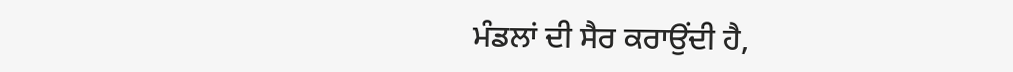ਮੰਡਲਾਂ ਦੀ ਸੈਰ ਕਰਾਉਂਦੀ ਹੈ,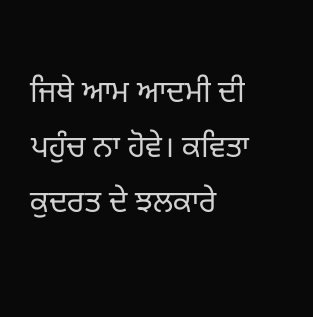ਜਿਥੇ ਆਮ ਆਦਮੀ ਦੀ ਪਹੁੰਚ ਨਾ ਹੋਵੇ। ਕਵਿਤਾ ਕੁਦਰਤ ਦੇ ਝਲਕਾਰੇ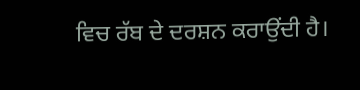ਵਿਚ ਰੱਬ ਦੇ ਦਰਸ਼ਨ ਕਰਾਉਂਦੀ ਹੈ।